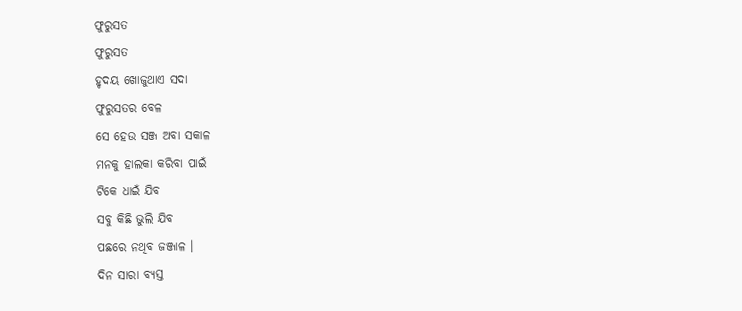ଫୁରୁସତ
ଫୁରୁସତ
ହୃଦୟ ଖୋଜୁଥାଏ ସଦା
ଫୁରୁସତର ବେଳ
ସେ ହେଉ ସଞ୍ଜ ଅବା ସକାଳ
ମନକୁ ହାଲକା କରିବା ପାଇଁ
ଟିକେ ଧାଇଁ ଯିବ
ସବୁ କିଛି ଭୁଲି ଯିବ
ପଛରେ ନଥିବ ଜଞ୍ଜାଳ ।
ଦିନ ସାରା ବ୍ୟସ୍ତ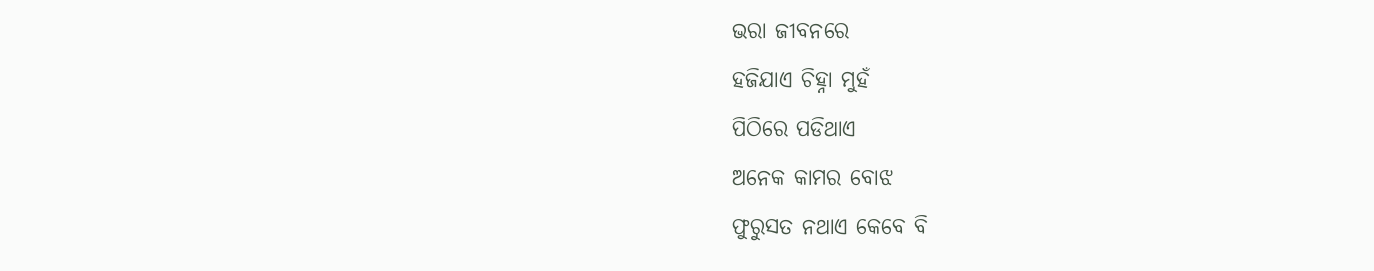ଭରା ଜୀବନରେ
ହଜିଯାଏ ଚିହ୍ନା ମୁହଁ
ପିଠିରେ ପଡିଥାଏ
ଅନେକ କାମର ବୋଝ
ଫୁରୁସତ ନଥାଏ କେବେ ବି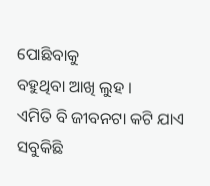ପୋଛିବାକୁ
ବହୁଥିବା ଆଖି ଲୁହ ।
ଏମିତି ବି ଜୀବନଟା କଟି ଯାଏ
ସବୁକିଛି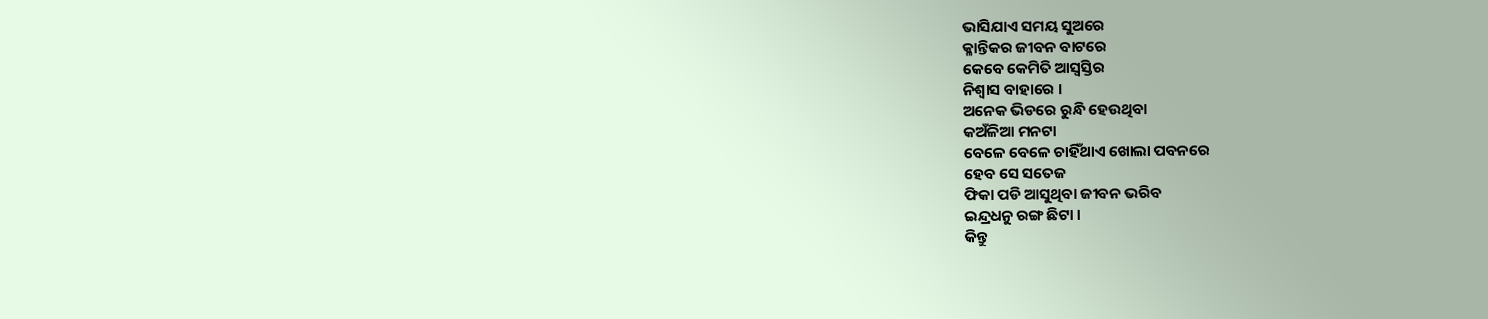ଭାସିଯାଏ ସମୟ ସୁଅରେ
କ୍ଳାନ୍ତିକର ଜୀବନ ବାଟରେ
କେବେ କେମିତି ଆସ୍ୱସ୍ତିର
ନିଶ୍ୱାସ ବାହାରେ ।
ଅନେକ ଭିଡରେ ରୁନ୍ଧି ହେଉଥିବା
କଅଁଳିଆ ମନଟା
ବେଳେ ବେଳେ ଚାହିଁଥାଏ ଖୋଲା ପବନରେ
ହେବ ସେ ସତେଜ
ଫିକା ପଡି ଆସୁଥିବା ଜୀବନ ଭରିବ
ଇନ୍ଦ୍ରଧନୁ ରଙ୍ଗ ଛିଟା ।
କିନ୍ତୁ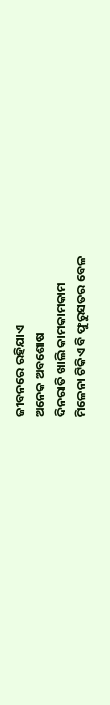ଜୀବନରେ ରହିଯାଏ
ଅନେକ ଅବଶୋଷ
ଦିନରାତି ଖାଲି କାମକାମକାମ
ମିଳେନା ଟିକିଏ ବି ଫୁରୁସତର ବେଳ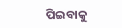ପିଇବାକୁ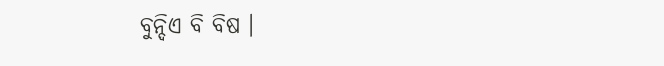ବୁନ୍ଦିଏ ବି ବିଷ ।